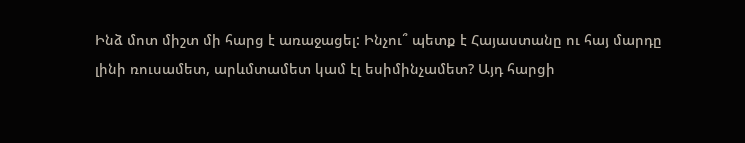Ինձ մոտ միշտ մի հարց է առաջացել: Ինչու՞ պետք է Հայաստանը ու հայ մարդը լինի ռուսամետ, արևմտամետ կամ էլ եսիմինչամետ? Այդ հարցի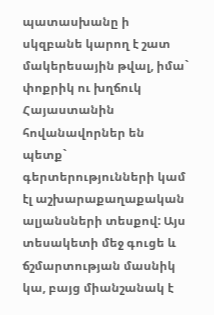պատասխանը ի սկզբանե կարող է շատ մակերեսային թվալ, իմա` փոքրիկ ու խղճուկ Հայաստանին հովանավորներ են պետք` գերտերությունների կամ էլ աշխարաքաղաքական ալյանսների տեսքով: Այս տեսակետի մեջ գուցե և ճշմարտության մասնիկ կա, բայց միանշանակ է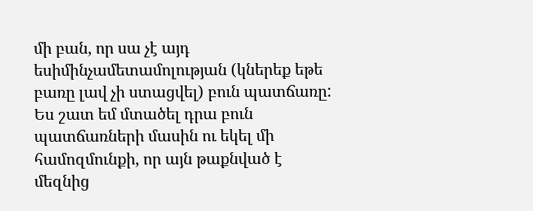մի բան, որ սա չէ այդ եսիմինչամետամոլության (կներեք եթե բառը լավ չի ստացվել) բուն պատճառը:
Ես շատ եմ մտածել դրա բուն պատճառների մասին ու եկել մի համոզմունքի, որ այն թաքնված է մեզնից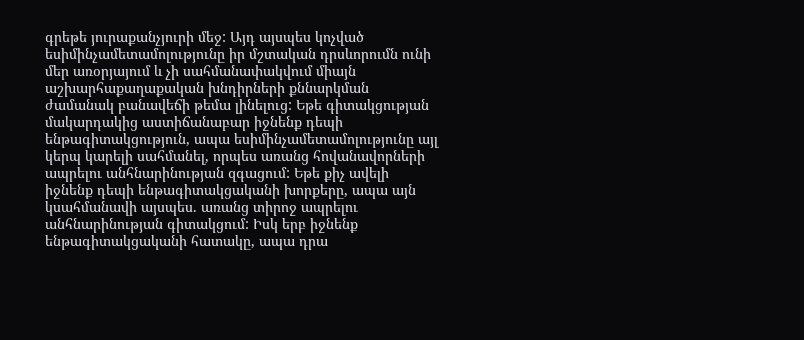գրեթե յուրաքանչյուրի մեջ: Այդ այսպես կոչված եսիմինչամետամոլությունը իր մշտական դրսևորումն ունի մեր առօրյայում և չի սահմանափակվում միայն աշխարհաքաղաքական խնդիրների քննարկման ժամանակ բանավեճի թեմա լինելուց: Եթե գիտակցության մակարդակից աստիճանաբար իջնենք դեպի ենթագիտակցություն, ապա եսիմինչամետամոլությունը այլ կերպ կարելի սահմանել, որպես առանց հովանավորների ապրելու անհնարինության զգացում: Եթե քիչ ավելի իջնենք դեպի ենթագիտակցականի խորքերը, ապա այն կսահմանավի այսպես. առանց տիրոջ ապրելու անհնարինության գիտակցում: Իսկ երբ իջնենք ենթագիտակցականի հատակը, ապա դրա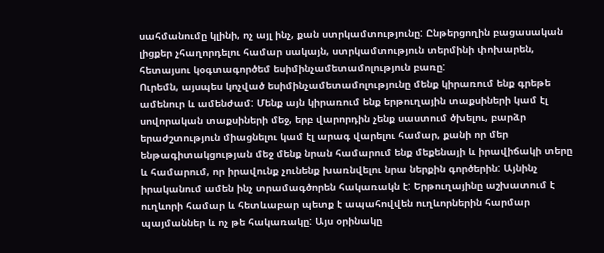սահմանումը կլինի, ոչ այլ ինչ, քան ստրկամտությունը: Ընթերցողին բացասական լիցքեր չհաղորդելու համար սակայն, ստրկամտություն տերմինի փոխարեն, հետայսու կօգտագործեմ եսիմինչամետամոլություն բառը:
Ուրեմն, այսպես կոչված եսիմինչամետամոլությունը մենք կիրառում ենք գրեթե ամենուր և ամենժամ: Մենք այն կիրառում ենք երթուղային տաքսիների կամ էլ սովորական տաքսիների մեջ, երբ վարորդին չենք սաստում ծխելու, բարձր երաժշտություն միացնելու կամ էլ արագ վարելու համար, քանի որ մեր ենթագիտակցության մեջ մենք նրան համարում ենք մեքենայի և իրավիճակի տերը և համարում, որ իրավունք չունենք խառնվելու նրա ներքին գործերին: Այնինչ իրականում ամեն ինչ տրամագծորեն հակառակն է: Երթուղայինը աշխատում է ուղևորի համար և հետևաբար պետք է ապահովվեն ուղևորներին հարմար պայմաններ և ոչ թե հակառակը: Այս օրինակը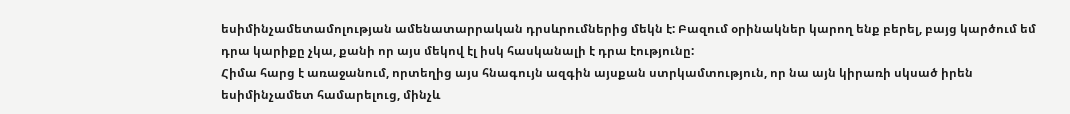եսիմինչամետամոլության ամենատարրական դրսևրումներից մեկն է: Բազում օրինակներ կարող ենք բերել, բայց կարծում եմ դրա կարիքը չկա, քանի որ այս մեկով էլ իսկ հասկանալի է դրա էությունը:
Հիմա հարց է առաջանում, որտեղից այս հնագույն ազգին այսքան ստրկամտություն, որ նա այն կիրառի սկսած իրեն եսիմինչամետ համարելուց, մինչև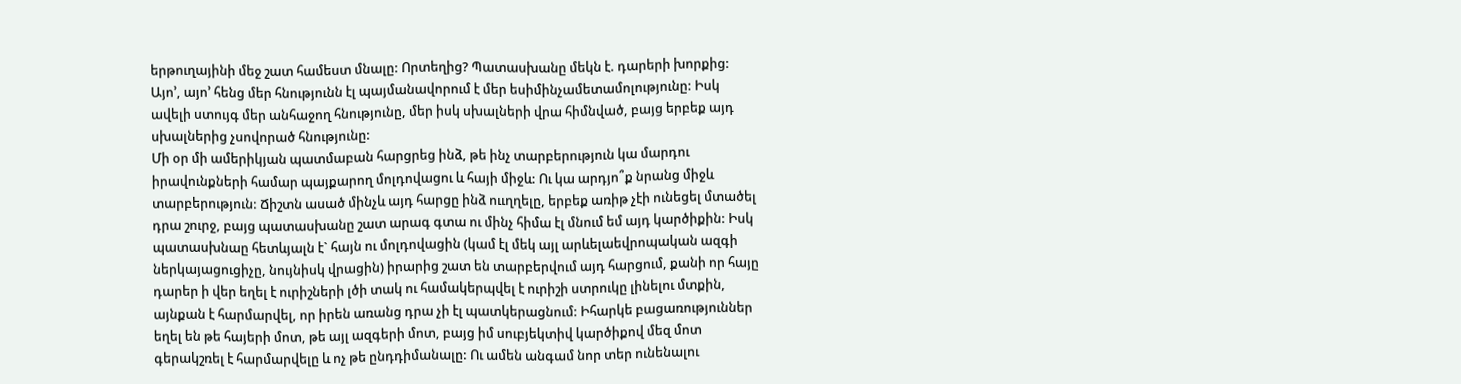երթուղայինի մեջ շատ համեստ մնալը: Որտեղից? Պատասխանը մեկն է. դարերի խորքից: Այո’, այո’ հենց մեր հնությունն էլ պայմանավորում է մեր եսիմինչամետամոլությունը: Իսկ ավելի ստույգ մեր անհաջող հնությունը, մեր իսկ սխալների վրա հիմնված, բայց երբեք այդ սխալներից չսովորած հնությունը:
Մի օր մի ամերիկյան պատմաբան հարցրեց ինձ, թե ինչ տարբերություն կա մարդու իրավունքների համար պայքարող մոլդովացու և հայի միջև: Ու կա արդյո՞ք նրանց միջև տարբերություն: Ճիշտն ասած մինչև այդ հարցը ինձ ոււղղելը, երբեք առիթ չէի ունեցել մտածել դրա շուրջ, բայց պատասխանը շատ արագ գտա ու մինչ հիմա էլ մնում եմ այդ կարծիքին: Իսկ պատասխնաը հետևյալն է` հայն ու մոլդովացին (կամ էլ մեկ այլ արևելաեվրոպական ազգի ներկայացուցիչը, նույնիսկ վրացին) իրարից շատ են տարբերվում այդ հարցում, քանի որ հայը դարեր ի վեր եղել է ուրիշների լծի տակ ու համակերպվել է ուրիշի ստրուկը լինելու մտքին, այնքան է հարմարվել, որ իրեն առանց դրա չի էլ պատկերացնում: Իհարկե բացառություններ եղել են թե հայերի մոտ, թե այլ ազգերի մոտ, բայց իմ սուբյեկտիվ կարծիքով մեզ մոտ գերակշռել է հարմարվելը և ոչ թե ընդդիմանալը: Ու ամեն անգամ նոր տեր ունենալու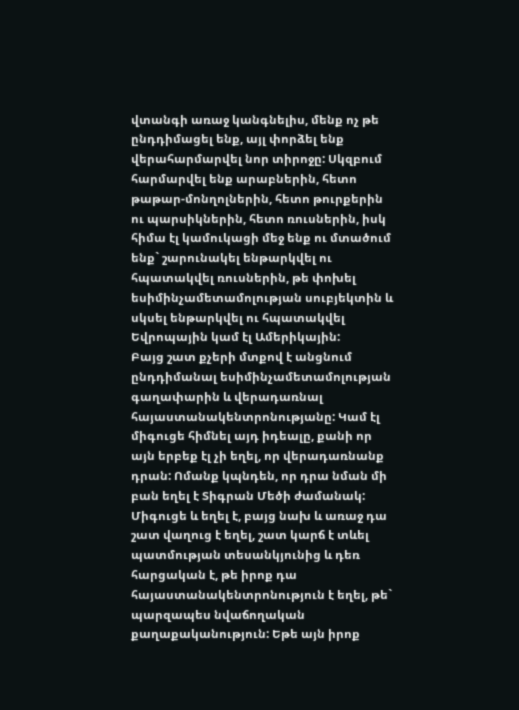վտանգի առաջ կանգնելիս, մենք ոչ թե ընդդիմացել ենք, այլ փորձել ենք վերահարմարվել նոր տիրոջը: Սկզբում հարմարվել ենք արաբներին, հետո թաթար-մոնղոլներին, հետո թուրքերին ու պարսիկներին, հետո ռուսներին, իսկ հիմա էլ կամուկացի մեջ ենք ու մտածում ենք` շարունակել ենթարկվել ու հպատակվել ռուսներին, թե փոխել եսիմինչամետամոլության սուբյեկտին և սկսել ենթարկվել ու հպատակվել Եվրոպային կամ էլ Ամերիկային:
Բայց շատ քչերի մտքով է անցնում ընդդիմանալ եսիմինչամետամոլության գաղափարին և վերադառնալ հայաստանակենտրոնությանը: Կամ էլ միգուցե հիմնել այդ իդեալը, քանի որ այն երբեք էլ չի եղել, որ վերադառնանք դրան: Ոմանք կպնդեն, որ դրա նման մի բան եղել է Տիգրան Մեծի ժամանակ: Միգուցե և եղել է, բայց նախ և առաջ դա շատ վաղուց է եղել, շատ կարճ է տևել պատմության տեսանկյունից և դեռ հարցական է, թե իրոք դա հայաստանակենտրոնություն է եղել, թե` պարզապես նվաճողական քաղաքականություն: Եթե այն իրոք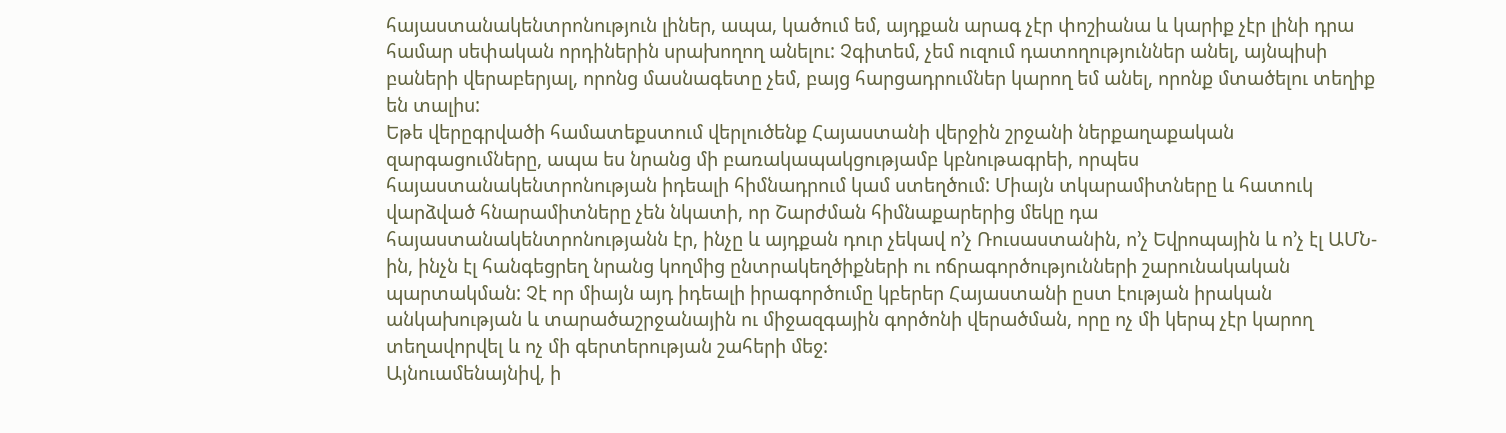հայաստանակենտրոնություն լիներ, ապա, կածում եմ, այդքան արագ չէր փոշիանա և կարիք չէր լինի դրա համար սեփական որդիներին սրախողող անելու: Չգիտեմ, չեմ ուզում դատողություններ անել, այնպիսի բաների վերաբերյալ, որոնց մասնագետը չեմ, բայց հարցադրումներ կարող եմ անել, որոնք մտածելու տեղիք են տալիս:
Եթե վերըգրվածի համատեքստում վերլուծենք Հայաստանի վերջին շրջանի ներքաղաքական զարգացումները, ապա ես նրանց մի բառակապակցությամբ կբնութագրեի, որպես հայաստանակենտրոնության իդեալի հիմնադրում կամ ստեղծում: Միայն տկարամիտները և հատուկ վարձված հնարամիտները չեն նկատի, որ Շարժման հիմնաքարերից մեկը դա հայաստանակենտրոնությանն էր, ինչը և այդքան դուր չեկավ ո’չ Ռուսաստանին, ո’չ Եվրոպային և ո’չ էլ ԱՄՆ-ին, ինչն էլ հանգեցրեղ նրանց կողմից ընտրակեղծիքների ու ոճրագործությունների շարունակական պարտակման: Չէ որ միայն այդ իդեալի իրագործումը կբերեր Հայաստանի ըստ էության իրական անկախության և տարածաշրջանային ու միջազգային գործոնի վերածման, որը ոչ մի կերպ չէր կարող տեղավորվել և ոչ մի գերտերության շահերի մեջ:
Այնուամենայնիվ, ի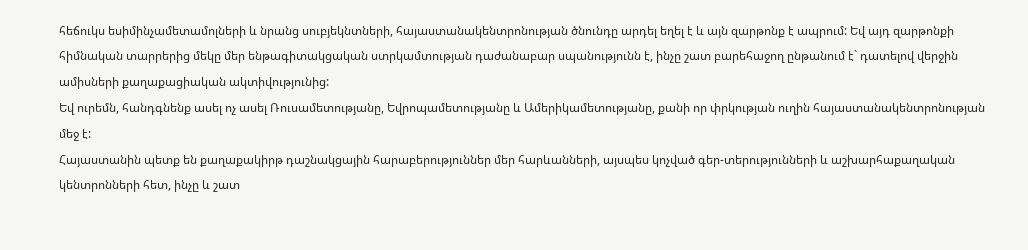հեճուկս եսիմինչամետամոլների և նրանց սուբյեկնտների, հայաստանակենտրոնության ծնունդը արդել եղել է և այն զարթոնք է ապրում: Եվ այդ զարթոնքի հիմնական տարրերից մեկը մեր ենթագիտակցական ստրկամտության դաժանաբար սպանությունն է, ինչը շատ բարեհաջող ընթանում է` դատելով վերջին ամիսների քաղաքացիական ակտիվությունից:
Եվ ուրեմն, հանդգնենք ասել ոչ ասել Ռուսամետությանը, Եվրոպամետությանը և Ամերիկամետությանը, քանի որ փրկության ուղին հայաստանակենտրոնության մեջ է:
Հայաստանին պետք են քաղաքակիրթ դաշնակցային հարաբերություններ մեր հարևանների, այսպես կոչված գեր-տերությունների և աշխարհաքաղական կենտրոնների հետ, ինչը և շատ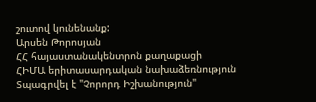շուտով կունենանք:
Արսեն Թորոսյան
ՀՀ հայաստանակենտրոն քաղաքացի
ՀԻՄԱ երիտասարդական նախաձեռնություն
Տպագրվել է "Չորորդ Իշխանություն"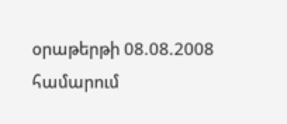օրաթերթի 08.08.2008 համարում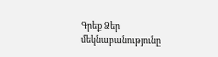Գրեք Ձեր մեկնաբանությունը